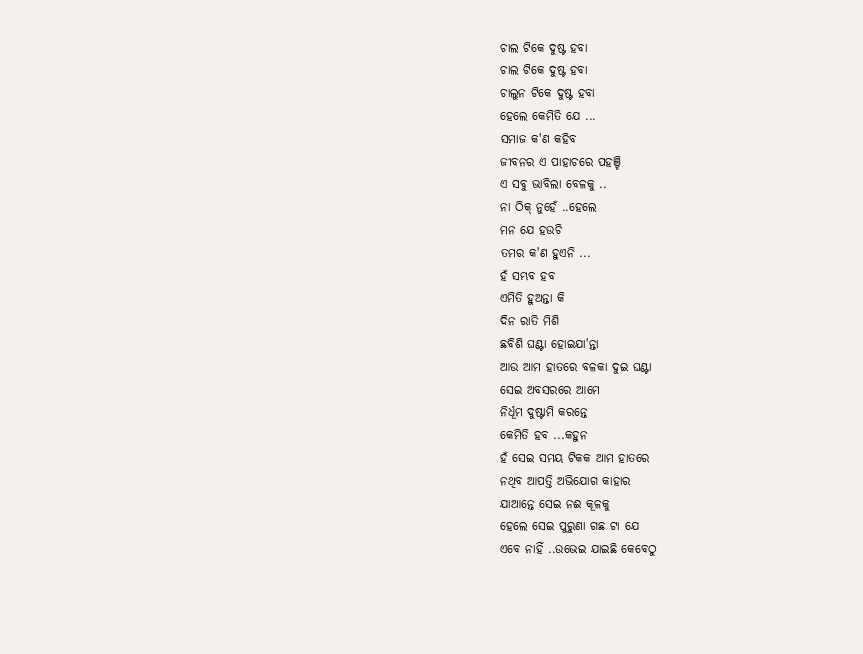ଚାଲ ଟିକେ ଦୁଷ୍ଟ ହବା
ଚାଲ ଟିକେ ଦୁଷ୍ଟ ହବା
ଚାଲୁନ ଟିକେ ଦୁଷ୍ଟ ହବା
ହେଲେ କେମିତି ଯେ ...
ସମାଜ କ'ଣ କହିବ
ଜୀବନର ଏ ପାହାଚରେ ପହଞ୍ଚି
ଏ ସବୁ ଭାବିଲା ବେଳକୁ ..
ନା ଠିକ୍ ନୁହେଁ ..ହେଲେ
ମନ ଯେ ହଉଚି
ତମର କ'ଣ ହୁଏନି ...
ହଁ ସମ୍ଭବ ହବ
ଏମିତି ହୁଅନ୍ତା କି
ଦିନ ରାତି ମିଶି
ଛବିଶି ଘଣ୍ଟା ହୋଇଯା'ନ୍ତା
ଆଉ ଆମ ହାତରେ ବଳକା ଦୁଇ ଘଣ୍ଟା
ସେଇ ଅବସରରେ ଆମେ
ନିର୍ଧୂମ ଦୁଷ୍ଟାମି କରନ୍ତେ
କେମିତି ହବ ...କହୁନ
ହଁ ସେଇ ସମୟ ଟିକକ ଆମ ହାତରେ
ନଥିବ ଆପତ୍ତି ଅଭିଯୋଗ କାହାର
ଯାଆନ୍ତେ ସେଇ ନଈ କୂଳକୁ
ହେଲେ ସେଇ ପୁରୁଣା ଗଛ ଟା ଯେ
ଏବେ ନାହିଁ ..ଉଭେଇ ଯାଇଛି କେବେଠୁ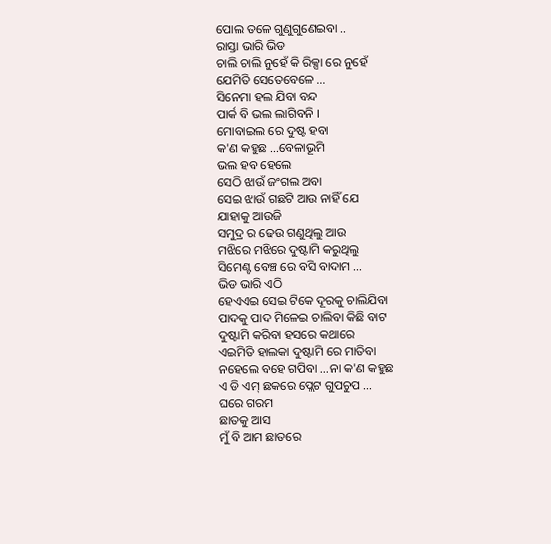ପୋଲ ତଳେ ଗୁଣୁଗୁଣେଇବା ..
ରାସ୍ତା ଭାରି ଭିଡ
ଚାଲି ଚାଲି ନୁହେଁ କି ରିକ୍ସା ରେ ନୁହେଁ
ଯେମିତି ସେତେବେଳେ ...
ସିନେମା ହଲ ଯିବା ବନ୍ଦ
ପାର୍କ ବି ଭଲ ଲାଗିବନି ।
ମୋବାଇଲ ରେ ଦୁଷ୍ଟ ହବା
କ'ଣ କହୁଛ ...ବେଳାଭୂମି
ଭଲ ହବ ହେଲେ
ସେଠି ଝାଉଁ ଜଂଗଲ ଅବା
ସେଇ ଝାଉଁ ଗଛଟି ଆଉ ନାହିଁ ଯେ
ଯାହାକୁ ଆଉଜି
ସମୁଦ୍ର ର ଢେଉ ଗଣୁଥିଲୁ ଆଉ
ମଝିରେ ମଝିରେ ଦୁଷ୍ଟାମି କରୁଥିଲୁ
ସିମେଣ୍ଟ ବେଞ୍ଚ ରେ ବସି ବାଦାମ ...
ଭିଡ ଭାରି ଏଠି
ହେଏଏଇ ସେଇ ଟିକେ ଦୂରକୁ ଚାଲିଯିବା
ପାଦକୁ ପାଦ ମିଳେଇ ଚାଲିବା କିଛି ବାଟ
ଦୁଷ୍ଟାମି କରିବା ହସରେ କଥାରେ
ଏଇମିତି ହାଲକା ଦୁଷ୍ଟାମି ରେ ମାତିବା
ନହେଲେ ବହେ ଗପିବା ...ନା କ'ଣ କହୁଛ
ଏ ଡି ଏମ୍ ଛକରେ ପ୍ଲେଟ ଗୁପଚୁପ ...
ଘରେ ଗରମ
ଛାତକୁ ଆସ
ମୁଁ ବି ଆମ ଛାତରେ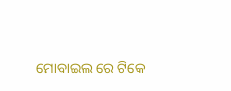ମୋବାଇଲ ରେ ଟିକେ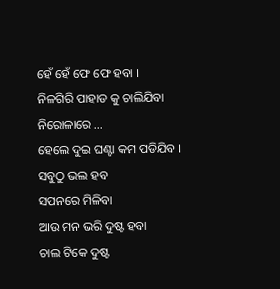ହେଁ ହେଁ ଫେ ଫେ ହବା ।
ନିଳଗିରି ପାହାଡ କୁ ଚାଲିଯିବା
ନିରୋଳାରେ ...
ହେଲେ ଦୁଇ ଘଣ୍ଟା କମ ପଡିଯିବ ।
ସବୁଠୁ ଭଲ ହବ
ସପନରେ ମିଳିବା
ଆଉ ମନ ଭରି ଦୁଷ୍ଟ ହବା
ଚାଲ ଟିକେ ଦୁଷ୍ଟ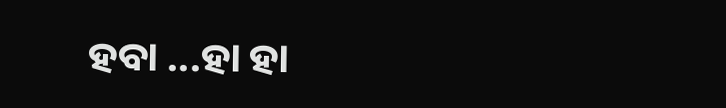ହବା ...ହା ହା